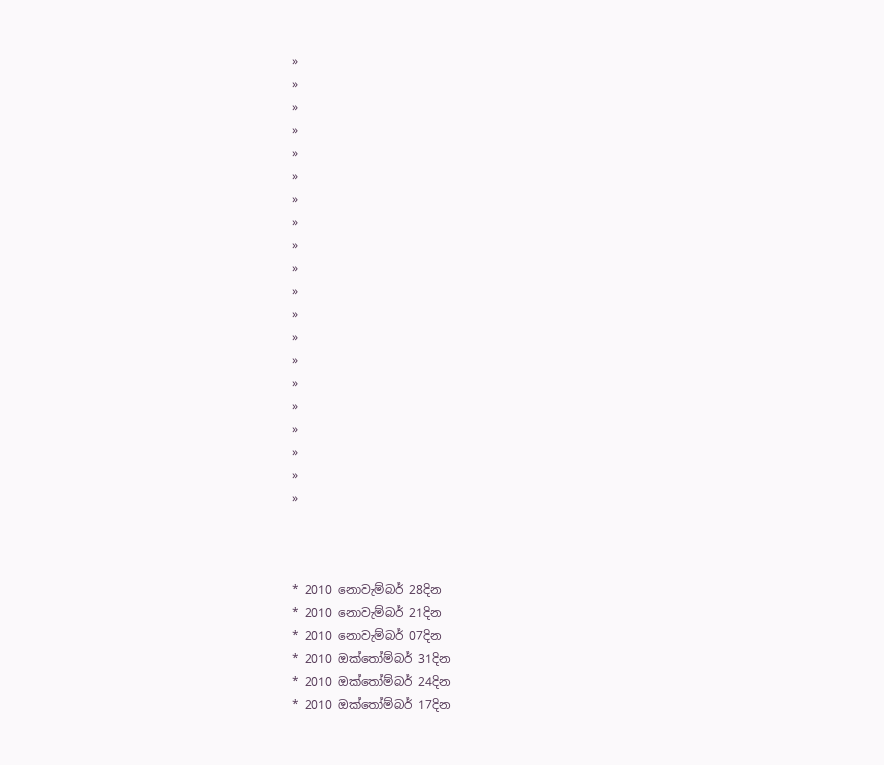»
»
»
»
»
»
»
»
»
»
»
»
»
»
»
»
»
»
»
»



* 2010 නොවැම්බර් 28දින
* 2010 නොවැම්බර් 21දින
* 2010 නොවැම්බර් 07දින
* 2010 ඔක්තෝම්බර් 31දින
* 2010 ඔක්තෝම්බර් 24දින
* 2010 ඔක්තෝම්බර් 17දින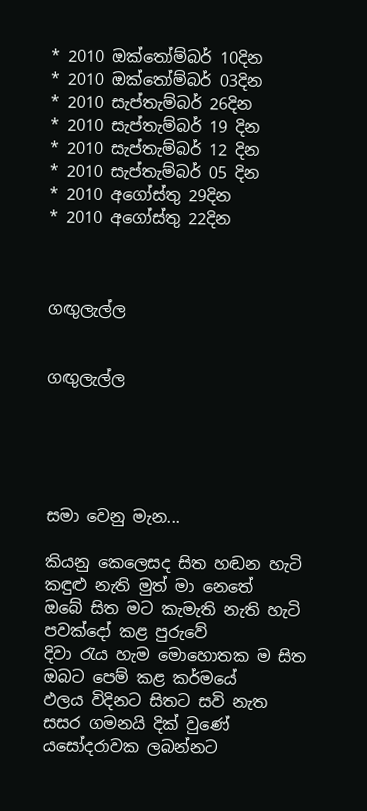* 2010 ඔක්තෝම්බර් 10දින
* 2010 ඔක්තෝම්බර් 03දින
* 2010 සැප්තැම්බර් 26දින
* 2010 සැප්තැම්බර් 19 දින
* 2010 සැප්තැම්බර් 12 දින
* 2010 සැප්තැම්බර් 05 දින
* 2010 අගෝස්තු 29දින
* 2010 අගෝස්තු 22දින



ගඟුලැල්ල


ගඟුලැල්ල





සමා වෙනු මැන...

කියනු කෙලෙසද සිත හඬන හැටි
කඳුළු නැති මුත් මා නෙතේ
ඔබේ සිත මට කැමැති නැති හැටි
පවක්දෝ කළ පුරුවේ
දිවා රැය හැම මොහොතක ම සිත
ඔබට පෙම් කළ කර්මයේ
ඵලය විදිනට සිතට සවි නැත
සසර ගමනයි දික් වුණේ
යසෝදරාවක ලබන්නට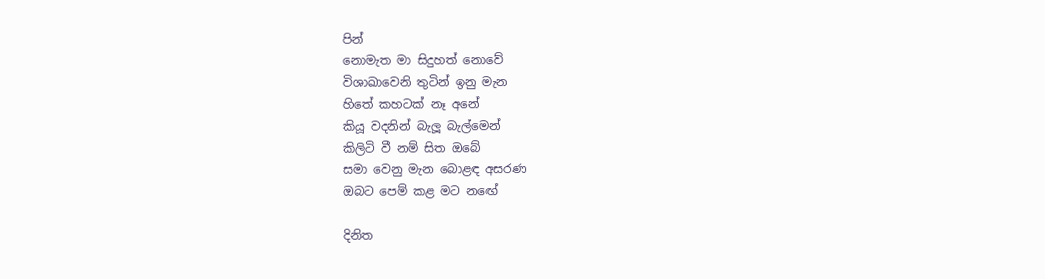පින්
නොමැත මා සිදුහත් නොවේ
විශාඛාවෙනි තුටින් ඉනු මැන
හිතේ කහටක් නෑ අනේ
කියූ වදනින් බැලූ බැල්මෙන්
කිලිටි වී නම් සිත ඔබේ
සමා වෙනු මැන බොළඳ අසරණ
ඔබට පෙම් කළ මට නඟේ

දිනිත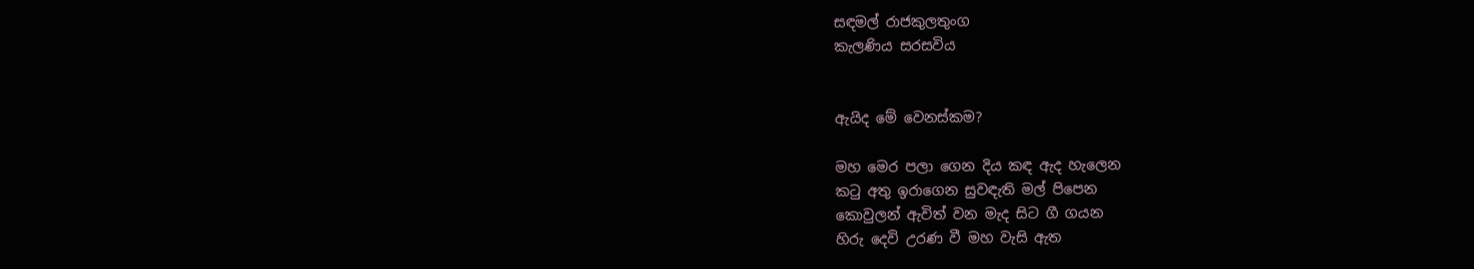සඳමල් රාජකුලතුංග
කැලණිය සරසවිය


ඇයිද මේ වෙනස්කම?

මහ මෙර පලා ගෙන දිය කඳ ඇද හැලෙන
කටු අතු ඉරාගෙන සුවඳැති මල් පිපෙන
කොවුලන් ඇවිත් වන මැද සිට ගී ගයන
හිරු දෙවි උරණ වී මහ වැසි ඇත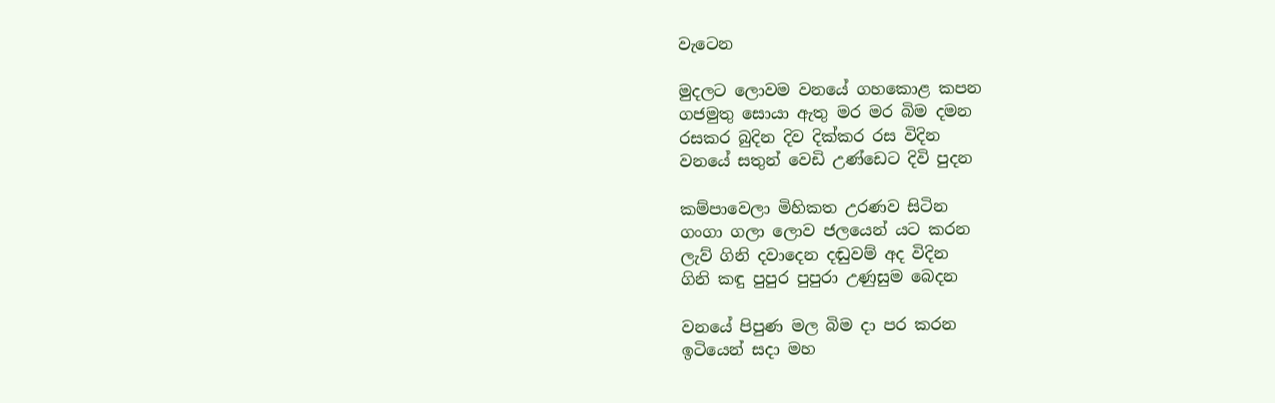වැටෙන

මුදලට ලොවම වනයේ ගහකොළ කපන
ගජමුතු සොයා ඇතු මර මර බිම දමන
රසකර බුදින දිව දික්කර රස විදින
වනයේ සතුන් වෙඩි උණ්ඩෙට දිවි පුදන

කම්පාවෙලා මිහිකත උරණව සිටින
ගංගා ගලා ලොව ජලයෙන් යට කරන
ලැව් ගිනි දවාදෙන දඬුවම් අද විදින
ගිනි කඳු පුපුර පුපුරා උණුසුම බෙදන

වනයේ පිපුණ මල බිම දා පර කරන
ඉටියෙන් සදා මහ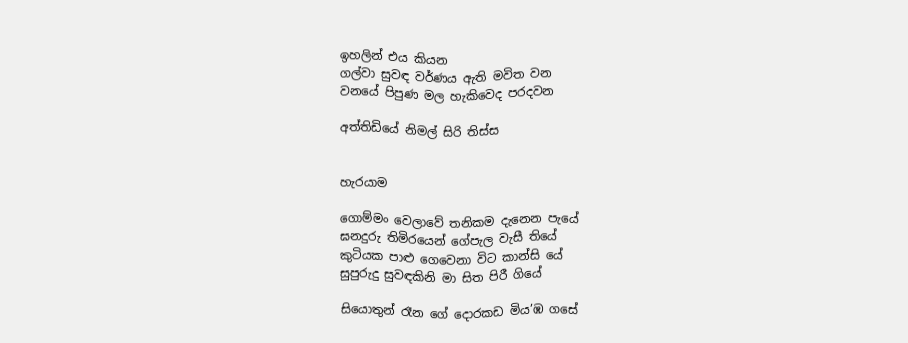ඉහලින් එය කියන
ගල්වා සුවඳ වර්ණය ඇති මවිත වන
වනයේ පිපුණ මල හැකිවෙද පරදවන

අත්තිඩියේ නිමල් සිරි තිස්ස


හැරයාම

ගොම්මං වෙලාවේ තනිකම දැනෙන පැයේ
ඝනදුරු තිමිරයෙන් ගේපැල වැසී තියේ
කුටියක පාළු ගෙවෙනා විට කාන්සි යේ
සුපුරුදු සුවඳකිනි මා සිත පිරී ගියේ

සියොතුන් රෑන ගේ දොරකඩ මිය’ඹ ගසේ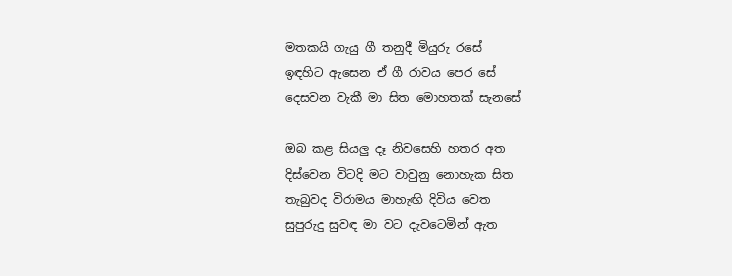මතකයි ගැයු ගී තනුදී මියුරු රසේ
ඉඳහිට ඇසෙන ඒ ගී රාවය පෙර සේ
දෙසවන වැකී මා සිත මොහතක් සැනසේ

ඔබ කළ සියලු දෑ නිවසෙහි හතර අත
දිස්වෙන විටදි මට වාවුනු නොහැක සිත
තැබුවද විරාමය මාහැඟි දිවිය වෙත
සුපුරුදු සුවඳ මා වට දැවටෙමින් ඇත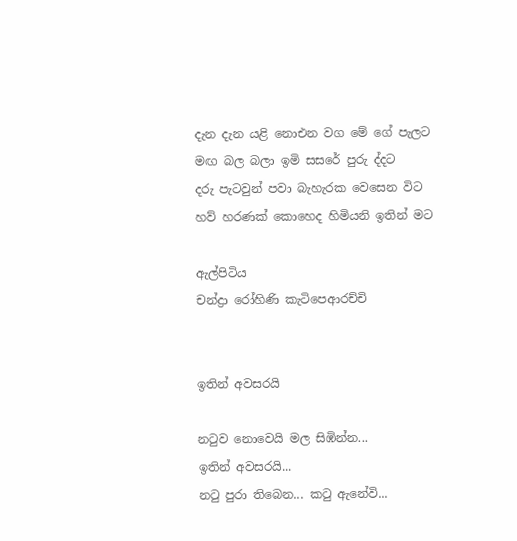දැන දැන යළි නොඑන වග මේ ගේ පැලට
මඟ බල බලා ඉමි සසරේ පුරු ද්දට
දරු පැටවුන් පවා බැහැරක වෙසෙන විට
හව් හරණක් කොහෙද හිමියනි ඉතින් මට

ඇල්පිටිය
චන්ද්‍රා රෝහිණි කැටිපෙආරච්චි


ඉතින් අවසරයි

නටුව නොවෙයි මල සිඹින්න...
ඉතින් අවසරයි...
නටු පුරා තිබෙන... කටු ඇනේවි...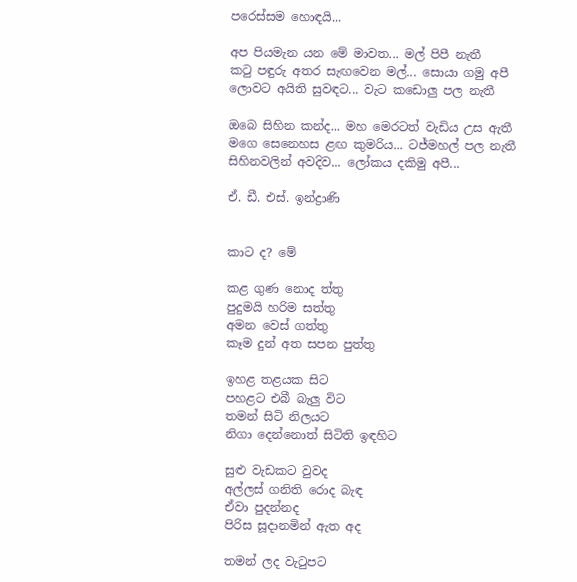පරෙස්සම හොඳයි...

අප පියමැන යන මේ මාවත... මල් පිපී නැතී
කටු පඳුරු අතර සැඟවෙන මල්... සොයා ගමු අපී
ලොවට අයිති සුවඳට... වැට කඩොලු පල නැතී

ඔබෙ සිහින කන්ද... මහ මෙරටත් වැඩිය උස ඇතී
මගෙ සෙනෙහස ළඟ කුමරිය... ටජ්මහල් පල නැතී
සිහිනවලින් අවදිව... ලෝකය දකිමු අපී...

ඒ. ඩී. එස්. ඉන්ද්‍රාණි


කාට ද? මේ

කළ ගුණ නොද ත්තු
පුදුමයි හරිම සත්තු
අමන වෙස් ගත්තු
කෑම දුන් අත සපන පුත්තු

ඉහළ තළයක සිට
පහළට එබී බැලු විට
තමන් සිටි නිලයට
නිගා දෙන්නොත් සිටිති ඉඳහිට

සුළු වැඩකට වුවද
අල්ලස් ගනිති රොද බැඳ
ඒවා පුදන්නද
පිරිස සූදානමින් ඇත අද

තමන් ලද වැටුපට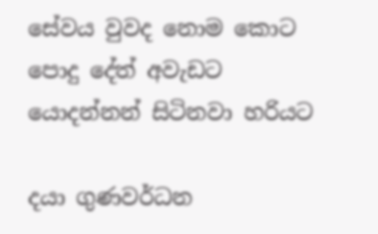සේවය වුවද නොම කොට
පොදු දේත් අවැඩට
යොදන්නන් සිටිනවා හරියට

දයා ගුණවර්ධන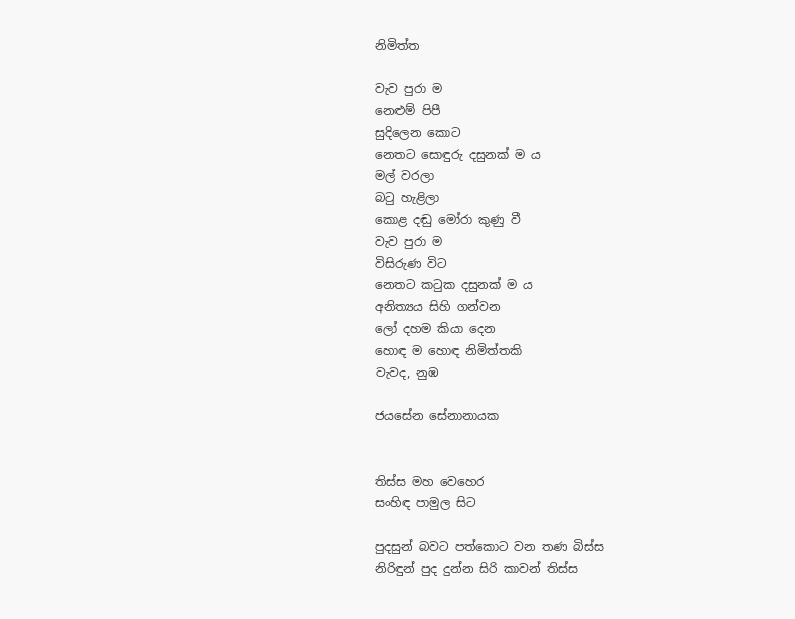නිමිත්ත

වැව පුරා ම
නෙළුම් පිපී
සුදිලෙන කොට
නෙතට සොඳුරු දසුනක් ම ය
මල් වරලා
බටු හැළිලා
කොළ දඬු මෝරා කුණු වී
වැව පුරා ම
විසිරුණ විට
නෙතට කටුක දසුනක් ම ය
අනිත්‍යය සිහි ගන්වන
ලෝ දහම කියා දෙන
හොඳ ම හොඳ නිමිත්තකි
වැවද, නුඹ

ජයසේන සේනානායක


තිස්ස මහ වෙහෙර
සංහිඳ පාමුල සිට

පුදසුන් බවට පත්කොට වන තණ බිස්ස
නිරිඳුන් පුද දුන්න සිරි කාවන් තිස්ස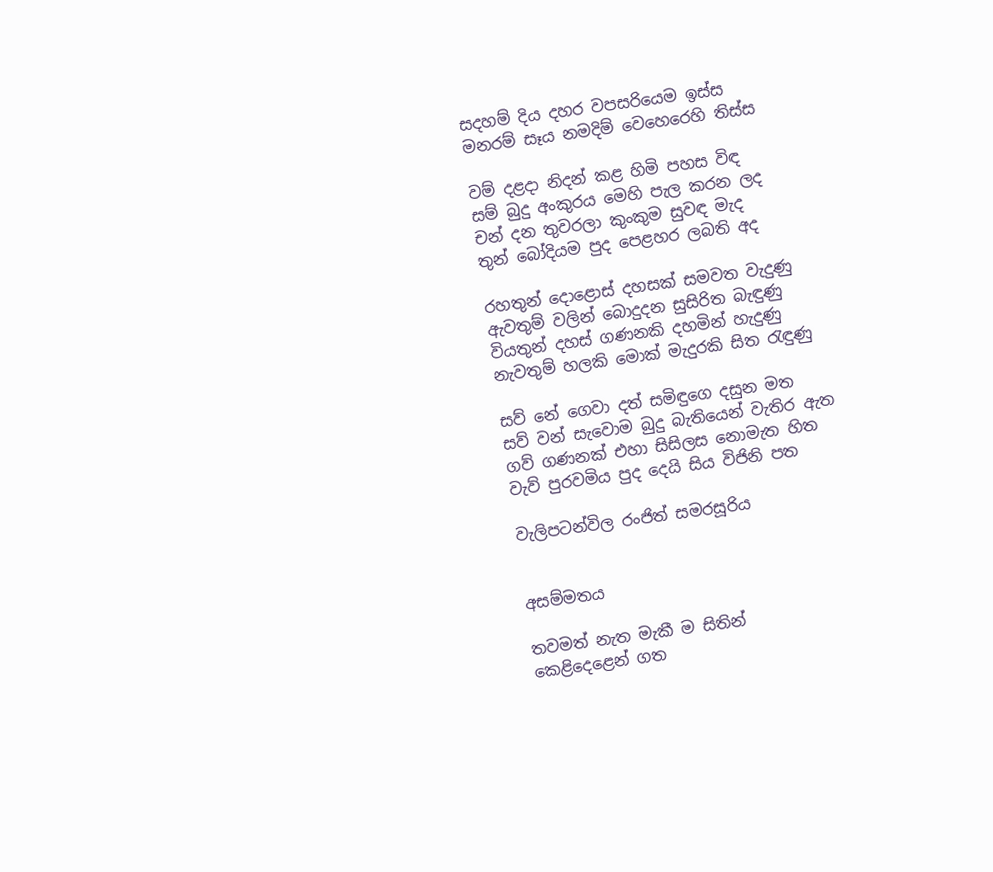සදහම් දිය දහර වපසරියෙම ඉස්ස
මනරම් සෑය නමදිම් වෙහෙරෙහි තිස්ස

වම් දළදා නිදන් කළ හිමි පහස විඳ
සම් බුදු අංකුරය මෙහි පැල කරන ලද
චන් දන තුවරලා කුංකුම සුවඳ මැද
තුන් බෝදියම පුද පෙළහර ලබති අද

රහතුන් දොළොස් දහසක් සමවත වැදුණු
ඇවතුම් වලින් බොදුදන සුසිරිත බැඳුණු
වියතුන් දහස් ගණනකි දහමින් හැදුණු
නැවතුම් හලකි මොක් මැදුරකි සිත රැඳුණු

සව් නේ ගෙවා දත් සමිඳුගෙ දසුන මත
සව් වන් සැවොම බුදු බැතියෙන් වැතිර ඇත
ගව් ගණනක් එහා සිසිලස නොමැත හිත
වැව් පුරවමිය පුද දෙයි සිය විජිනි පත

වැලිපටන්විල රංජිත් සමරසූරිය


අසම්මතය

තවමත් නැත මැකී ම සිතින්
කෙළිදෙළෙන් ගත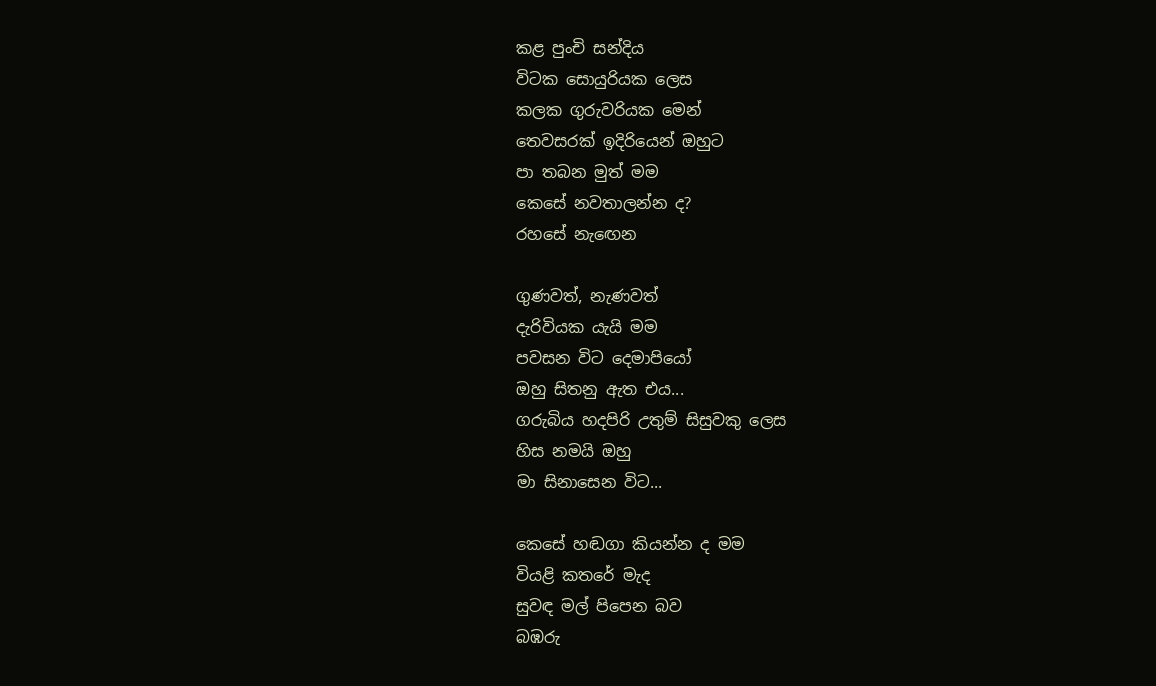කළ පුංචි සන්දිය
විටක සොයුරියක ලෙස
කලක ගුරුවරියක මෙන්
තෙවසරක් ඉදිරියෙන් ඔහුට
පා තබන මුත් මම
කෙසේ නවතාලන්න ද?
රහසේ නැඟෙන

ගුණවත්, නැණවත්
දැරිවියක යැයි මම
පවසන විට දෙමාපියෝ
ඔහු සිතනු ඇත එය...
ගරුබිය හදපිරි උතුම් සිසුවකු ලෙස
හිස නමයි ඔහු
මා සිනාසෙන විට...

කෙසේ හඬගා කියන්න ද මම
වියළි කතරේ මැද
සුවඳ මල් පිපෙන බව
බඹරු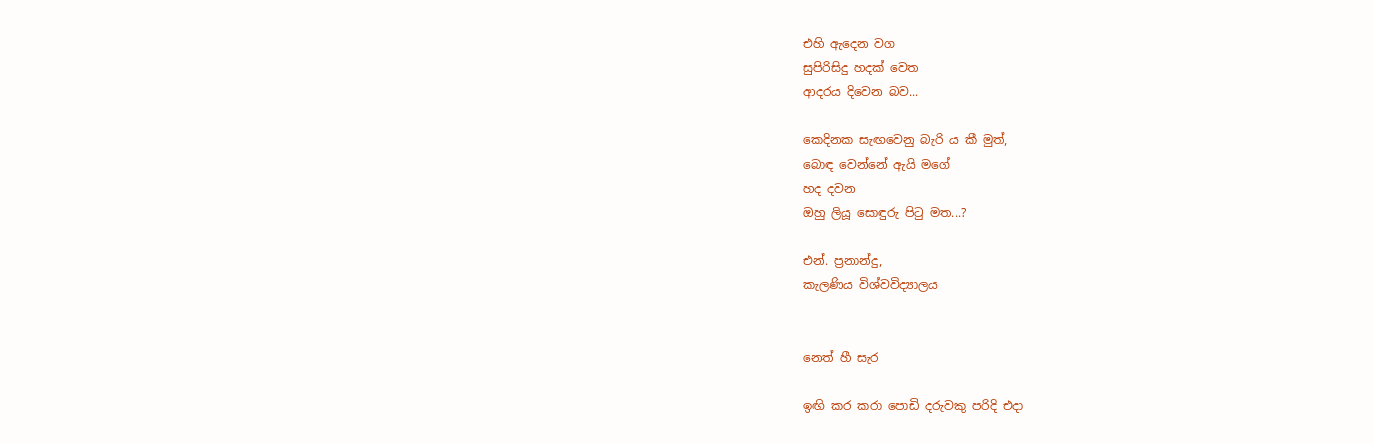එහි ඇදෙන වග
සුපිරිසිදු හදක් වෙත
ආදරය දිවෙන බව...

කෙදිනක සැඟවෙනු බැරි ය කී මුත්,
බොඳ වෙන්නේ ඇයි මගේ
හද දවන
ඔහු ලියූ සොඳුරු පිටු මත...?

එන්. ප්‍රනාන්දු,
කැලණිය විශ්වවිද්‍යාලය


නෙත් හී සැර

ඉඟි කර කරා පොඩි දරුවකු පරිදි එදා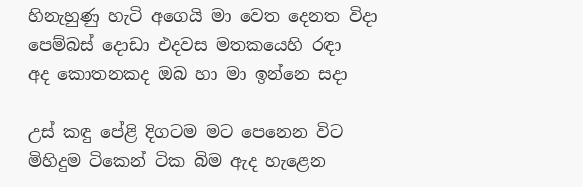හිනැහුණු හැටි අගෙයි මා වෙත දෙනත විදා
පෙම්බස් දොඩා එදවස මතකයෙහි රඳා
අද කොතනකද ඔබ හා මා ඉන්නෙ සදා

උස් කඳු පේළි දිගටම මට පෙනෙන විට
මිහිදුම ටිකෙන් ටික බිම ඇද හැළෙන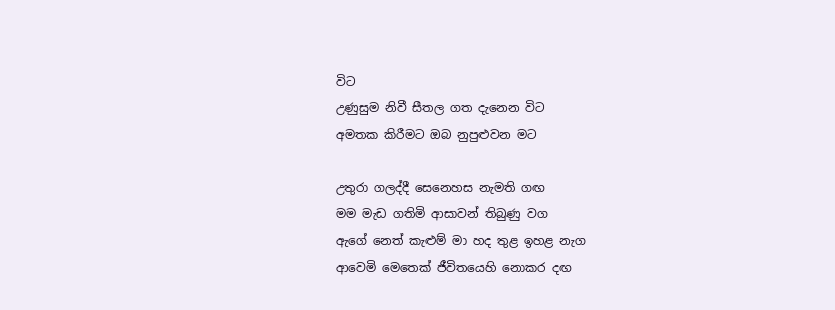විට
උණුසුම නිවී සීතල ගත දැනෙන විට
අමතක කිරීමට ඔබ නුපුළුවන මට

උතුරා ගලද්දී සෙනෙහස නැමති ගඟ
මම මැඩ ගතිමි ආසාවන් තිබුණු වග
ඇගේ නෙත් කැළුම් මා හද තුළ ඉහළ නැග
ආවෙමි මෙතෙක් ජීවිතයෙහි නොකර දඟ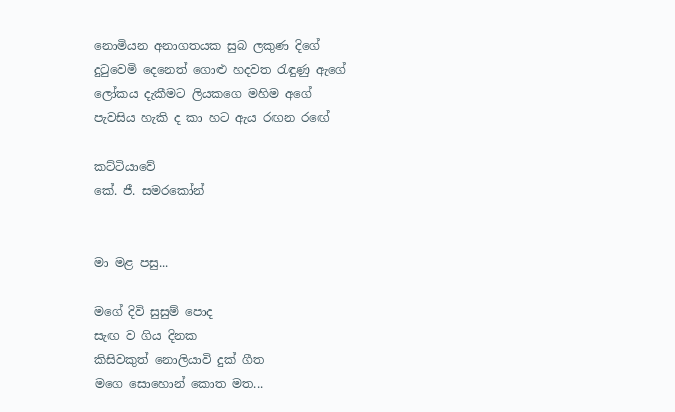නොමියන අනාගතයක සුබ ලකුණ දිගේ
දුටුවෙමි දෙනෙත් ගොළු හදවත රැඳුණු ඇගේ
ලෝකය දැකීමට ලියකගෙ මහිම අගේ
පැවසිය හැකි ද කා හට ඇය රඟන රඟේ

කට්ටියාවේ
කේ. ජී. සමරකෝන්


මා මළ පසු...

මගේ දිවි සුසුම් පොද
සැඟ ව ගිය දිනක
කිසිවකුත් නොලියාවි දුක් ගීත
මගෙ සොහොන් කොත මත...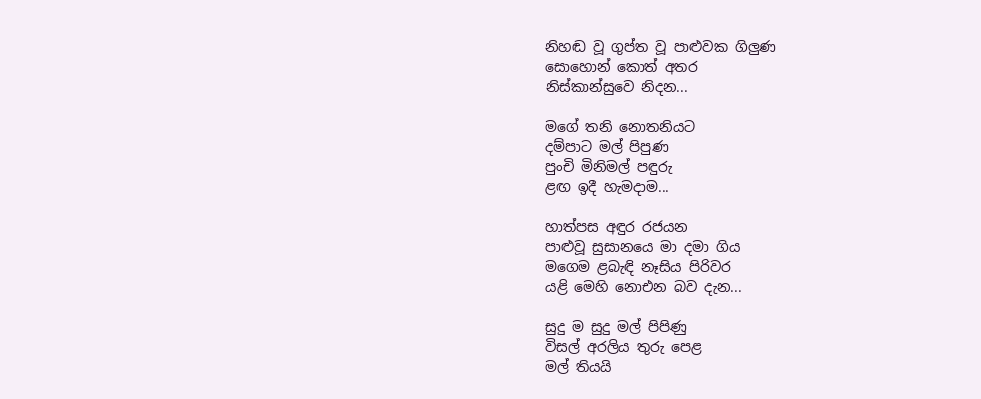නිහඬ වූ ගුප්ත වූ පාළුවක ගිලුණ
සොහොන් කොත් අතර
නිස්කාන්සුවෙ නිදන...

මගේ තනි නොතනියට
දම්පාට මල් පිපුණ
පුංචි මිනිමල් පඳුරු
ළඟ ඉදී හැමදාම...

හාත්පස අඳුර රජයන
පාළුවූ සුසානයෙ මා දමා ගිය
මගෙම ළබැඳි නෑසිය පිරිවර
යළි මෙහි නොඑන බව දැන...

සුදු ම සුදු මල් පිපිණු
විසල් අරලිය තුරු පෙළ
මල් තියයි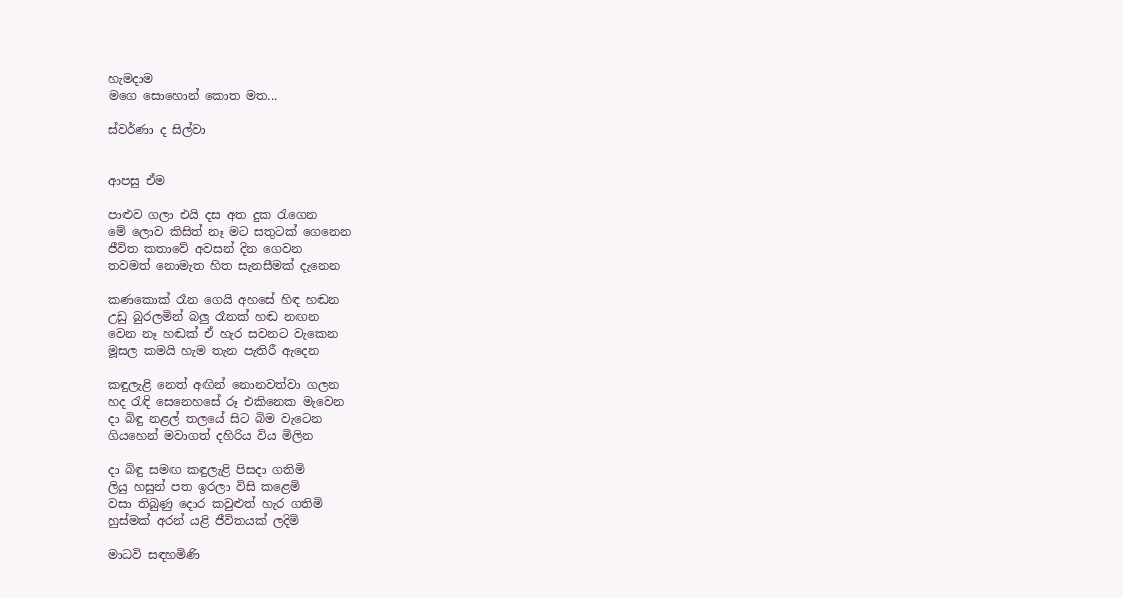හැමදාම
මගෙ සොහොන් කොත මත...

ස්වර්ණා ද සිල්වා


ආපසු ඒම

පාළුව ගලා එයි දස අත දුක රැගෙන
මේ ලොව කිසිත් නෑ මට සතුටක් ගෙනෙන
ජීවිත කතාවේ අවසන් දින ගෙවන
තවමත් නොමැත හිත සැනසීමක් දැනෙන

කණකොක් රෑන ගෙයි අහසේ හිඳ හඬන
උඩු බුරලමින් බලු රෑනක් හඬ නඟන
වෙන නෑ හඬක් ඒ හැර සවනට වැකෙන
මූසල කමයි හැම තැන පැතිරී ඇදෙන

කඳුලැළි නෙත් අඟින් නොනවත්වා ගලන
හද රැඳි සෙනෙහසේ රූ එකිනෙක මැවෙන
දා බිඳු නළල් තලයේ සිට බිම වැටෙන
ගියහෙන් මවාගත් දහිරිය විය මිලින

දා බිඳු සමඟ කඳුලැළි පිසදා ගතිමි
ලියු හසුන් පත ඉරලා විසි කළෙමි
වසා තිබුණු දොර කවුළුත් හැර ගතිමි
හුස්මක් අරන් යළි ජීවිතයක් ලදිමි

මාධවි සඳහමිණි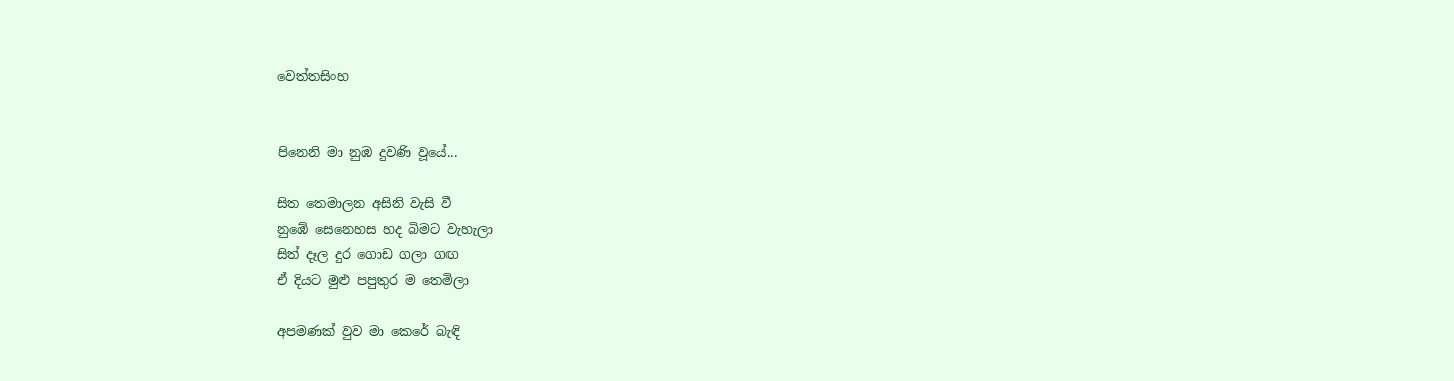වෙත්තසිංහ


පිනෙනි මා නුඹ දුවණි වූයේ...

සිත තෙමාලන අසිනි වැසි වී
නුඹේ සෙනෙහස හද බිමට වැහැලා
සිත් දෑල දුර ගොඩ ගලා ගඟ
ඒ දියට මුළු පපුතුර ම තෙමිලා

අපමණක් වුව මා කෙරේ බැඳි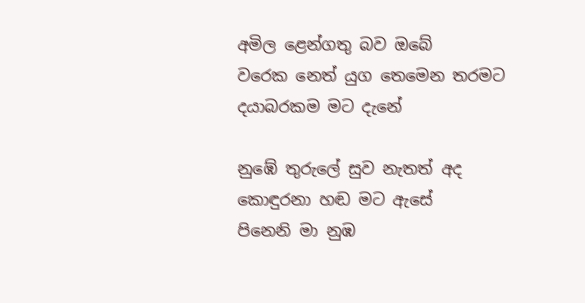අමිල ළෙන්ගතු බව ඔබේ
වරෙක නෙත් යුග තෙමෙන තරමට
දයාබරකම මට දැනේ

නුඹේ තුරුලේ සුව නැතත් අද
කොඳුරනා හඬ මට ඇසේ
පිනෙනි මා නුඹ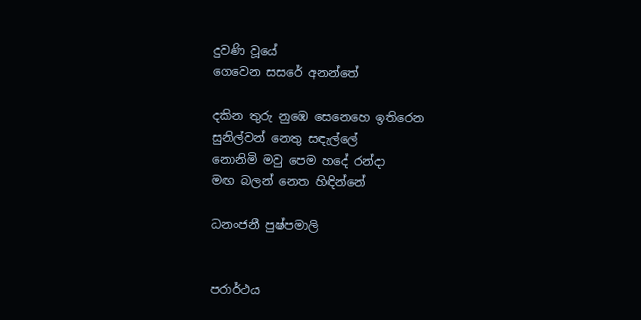දුවණි වූයේ
ගෙවෙන සසරේ අනන්තේ

දකින තුරු නුඹෙ සෙනෙහෙ ඉතිරෙන
සුනිල්වන් නෙතු සඳැල්ලේ
නොනිමි මවු පෙම හදේ රන්දා
මඟ බලන් නෙත හිඳින්නේ

ධනංජනී පුෂ්පමාලි


පරාර්ථය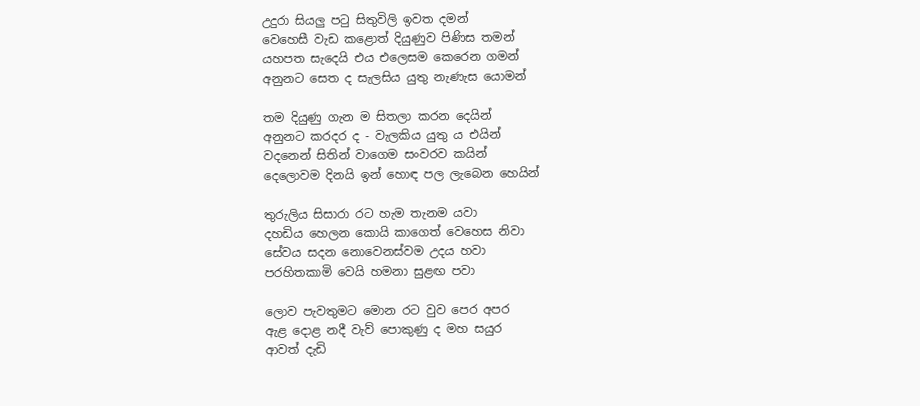උදුරා සියලු පටු සිතුවිලි ඉවත දමන්
වෙහෙසී වැඩ කළොත් දියුණුව පිණිස තමන්
යහපත සැදෙයි එය එලෙසම කෙරෙන ගමන්
අනුනට සෙත ද සැලසිය යුතු නැණැස යොමන්

තම දියුණු ගැන ම සිතලා කරන දෙයින්
අනුනට කරදර ද - වැලකිය යුතු ය එයින්
වදනෙන් සිතින් වාගෙම සංවරව කයින්
දෙලොවම දිනයි ඉන් හොඳ පල ලැබෙන හෙයින්

තුරුලිය සිසාරා රට හැම තැනම යවා
දහඩිය හෙලන කොයි කාගෙත් වෙහෙස නිවා
සේවය සදන නොවෙනස්වම උදය හවා
පරහිතකාමි වෙයි හමනා සුළඟ පවා

ලොව පැවතුමට මොන රට වුව පෙර අපර
ඇළ දොළ නදී වැව් පොකුණු ද මහ සයුර
ආවත් දැඩි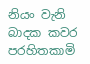නියං වැනි බාදක කවර
පරහිතකාමි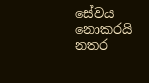සේවය නොකරයි නතර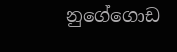නුගේගොඩ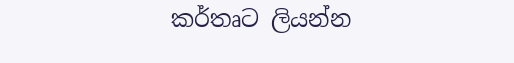කර්තෘට ලියන්න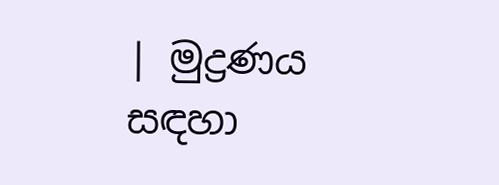| මුද්‍රණය සඳහා